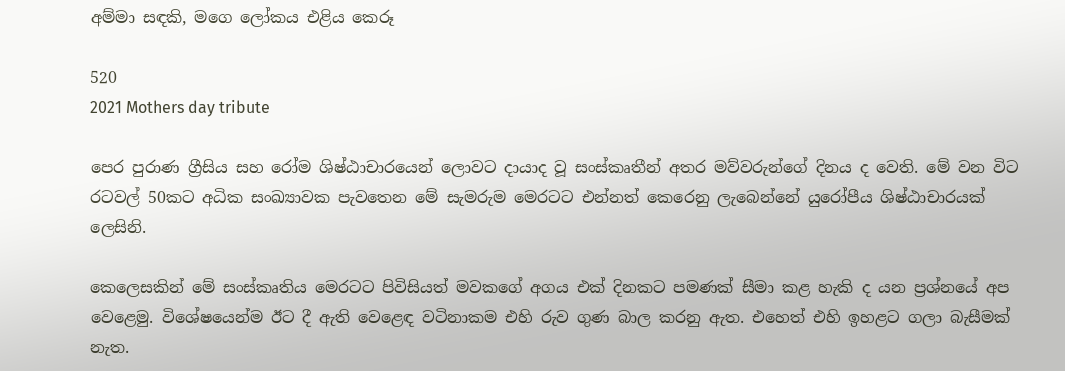අම්මා සඳකි, මගෙ ලෝකය එළිය කෙරූ

520
2021 Mothers day tribute

පෙර පුරාණ ග්‍රීසිය සහ රෝම ශිෂ්ඨාචාරයෙන් ලොවට දායාද වූ සංස්කෘතීන් අතර මව්වරුන්ගේ දිනය ද වෙති. මේ වන විට රටවල් 50කට අධික සංඛ්‍යාවක පැවතෙන මේ සැමරුම මෙරටට එන්නත් කෙරෙනු ලැබෙන්නේ යුරෝපීය ශිෂ්ඨාචාරයක් ලෙසිනි.

කෙලෙසකින් මේ සංස්කෘතිය මෙරටට පිවිසියත් මවකගේ අගය එක් දිනකට පමණක් සීමා කළ හැකි ද යන ප්‍රශ්නයේ අප වෙළෙමු. විශේෂයෙන්ම ඊට දී ඇති වෙළෙඳ වටිනාකම එහි රුව ගුණ බාල කරනු ඇත. එහෙත් එහි ඉහළට ගලා බැසීමක් නැත.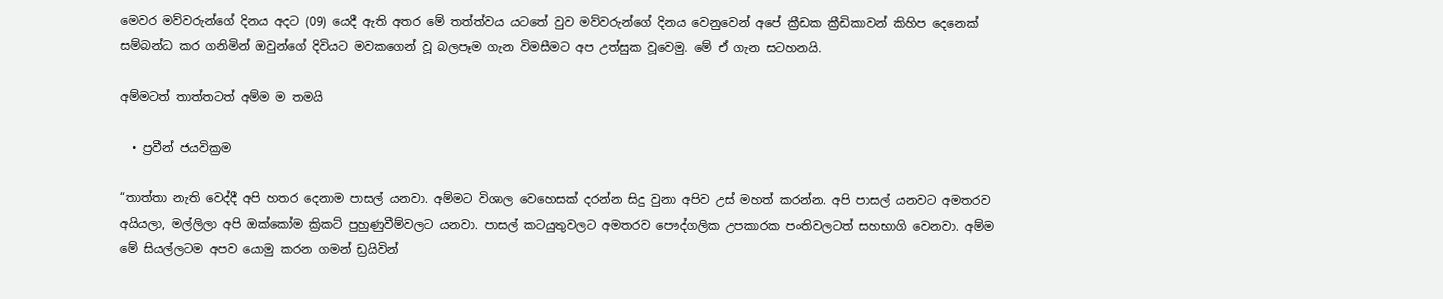මෙවර මව්වරුන්ගේ දිනය අදට (09) යෙදී ඇති අතර මේ තත්ත්වය යටතේ වුව මව්වරුන්ගේ දිනය වෙනුවෙන් අපේ ක්‍රීඩක ක්‍රීඩිකාවන් කිහිප දෙනෙක් සම්බන්ධ කර ගනිමින් ඔවුන්ගේ දිවියට මවකගෙන් වූ බලපෑම ගැන විමසීමට අප උත්සුක වූවෙමු. මේ ඒ ගැන සටහනයි.

අම්මටත් තාත්තටත් අම්ම ම තමයි

  • ප්‍රවීන් ජයවික්‍රම

“තාත්තා නැති වෙද්දී අපි හතර දෙනාම පාසල් යනවා. අම්මට විශාල වෙහෙසක් දරන්න සිදු වුනා අපිව උස් මහත් කරන්න. අපි පාසල් යනවට අමතරව අයියලා, මල්ලිලා අපි ඔක්කෝම ක්‍රිකට් පුහුණුවීම්වලට යනවා. පාසල් කටයුතුවලට අමතරව පෞද්ගලික උපකාරක පංතිවලටත් සහභාගි වෙනවා. අම්ම මේ සියල්ලටම අපව යොමු කරන ගමන් ඩ්‍රයිවින්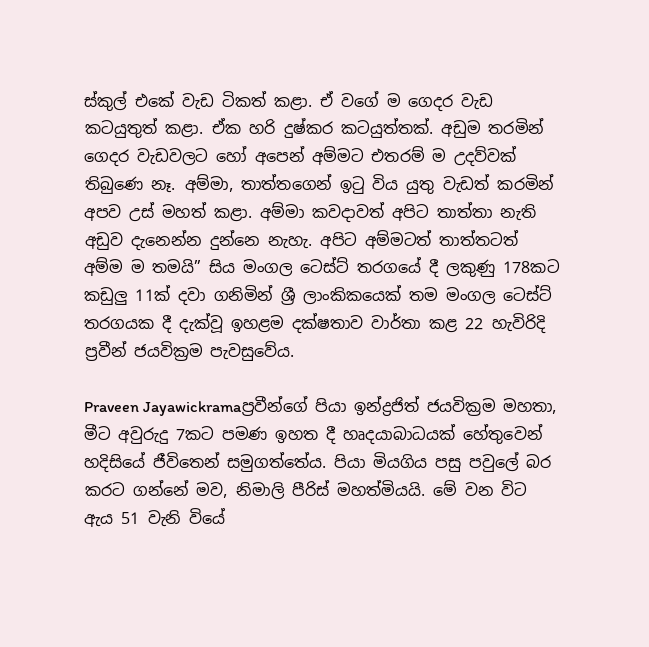ස්කුල් එකේ වැඩ ටිකත් කළා. ඒ වගේ ම ගෙදර වැඩ කටයුතුත් කළා. ඒක හරි දුෂ්කර කටයුත්තක්. අඩුම තරමින් ගෙදර වැඩවලට හෝ අපෙන් අම්මට එතරම් ම උදව්වක් තිබුණෙ නෑ. අම්මා, තාත්තගෙන් ඉටු විය යුතු වැඩත් කරමින් අපව උස් මහත් කළා. අම්මා කවදාවත් අපිට තාත්තා නැති අඩුව දැනෙන්න දුන්නෙ නැහැ. අපිට අම්මටත් තාත්තටත් අම්ම ම තමයි” සිය මංගල ටෙස්ට් තරගයේ දී ලකුණු 178කට කඩුලු 11ක් දවා ගනිමින් ශ්‍රී ලාංකිකයෙක් තම මංගල ටෙස්ට් තරගයක දී දැක්වූ ඉහළම දක්ෂතාව වාර්තා කළ 22 හැවිරිදි ප්‍රවීන් ජයවික්‍රම පැවසුවේය.

Praveen Jayawickramaප්‍රවීන්ගේ පියා ඉන්ද්‍රජිත් ජයවික්‍රම මහතා, මීට අවුරුදු 7කට පමණ ඉහත දී හෘදයාබාධයක් හේතුවෙන් හදිසියේ ජීවිතෙන් සමුගත්තේය. පියා මියගිය පසු පවුලේ බර කරට ගන්නේ මව, නිමාලි පීරිස් මහත්මියයි. මේ වන විට ඇය 51 වැනි වියේ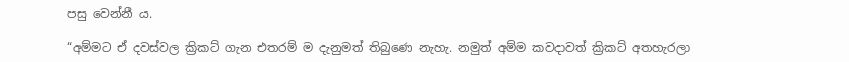පසු වෙන්නී ය.

“අම්මට ඒ දවස්වල ක්‍රිකට් ගැන එතරම් ම දැනුමත් තිබුණෙ නැහැ. නමුත් අම්ම කවදාවත් ක්‍රිකට් අතහැරලා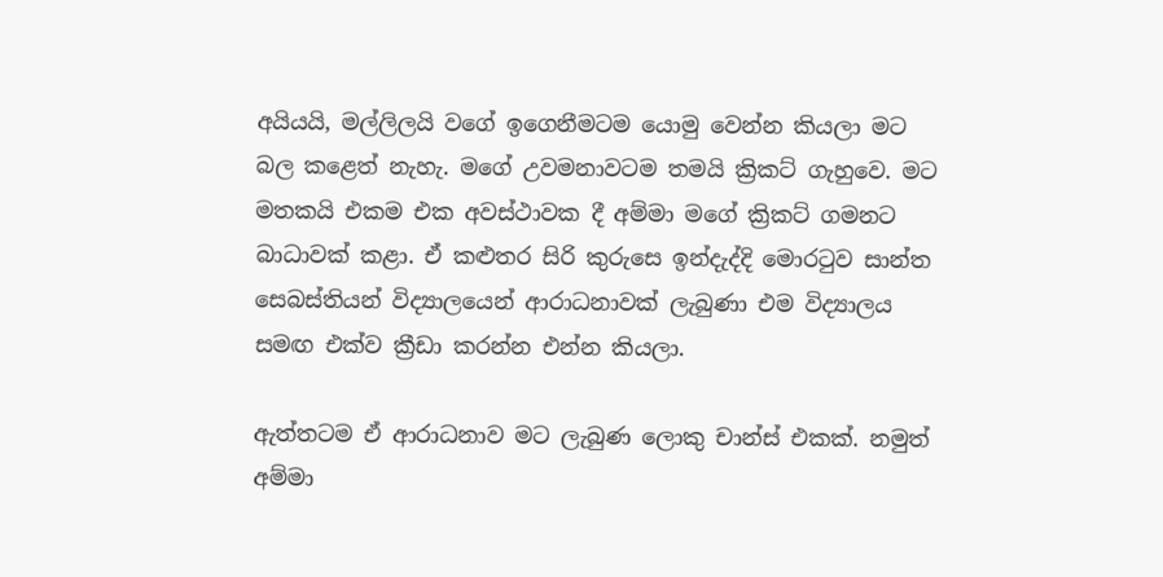අයියයි, මල්ලිලයි වගේ ඉගෙනීමටම යොමු වෙන්න කියලා මට බල කළෙත් නැහැ. මගේ උවමනාවටම තමයි ක්‍රිකට් ගැහුවෙ. මට මතකයි එකම එක අවස්ථාවක දී අම්මා මගේ ක්‍රිකට් ගමනට බාධාවක් කළා. ඒ කළුතර සිරි කුරුසෙ ඉන්දැද්දි මොරටුව සාන්ත සෙබස්තියන් විද්‍යාලයෙන් ආරාධනාවක් ලැබුණා එම විද්‍යාලය සමඟ එක්ව ක්‍රීඩා කරන්න එන්න කියලා.

ඇත්තටම ඒ ආරාධනාව මට ලැබුණ ලොකු චාන්ස් එකක්. නමුත් අම්මා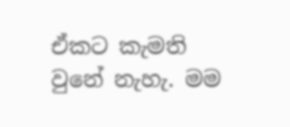ඒකට කැමති වුනේ නැහැ. මම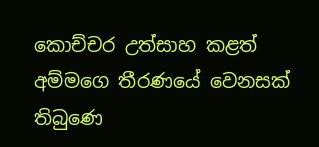කොච්චර උත්සාහ කළත් අම්මගෙ තීරණයේ වෙනසක් තිබුණෙ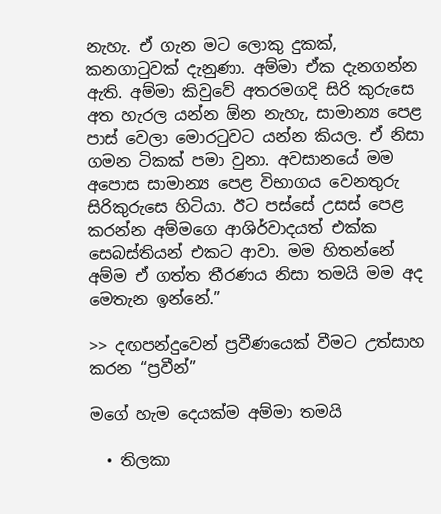නැහැ. ඒ ගැන මට ලොකු දුකක්, කනගාටුවක් දැනුණා. අම්ම‍ා ඒක දැනගන්න ඇති. අම්මා කිවුවේ අතරමගදි සිරි කුරුසෙ අත හැරල යන්න ඕන නැහැ, සාමාන්‍ය පෙළ පාස් වෙලා මොරටුවට යන්න කියල. ඒ නිසා ගමන ටිකක් පමා වුනා. අවසානයේ මම අපොස සාමාන්‍ය පෙළ විභාගය වෙනතුරු සිරිකුරුසෙ හිටියා. ඊට පස්සේ උසස් පෙළ කරන්න අම්මගෙ ආශිර්වාදයත් එක්ක සෙබස්තියන් එකට ආවා. මම හිතන්නේ අම්ම ඒ ගත්ත තීරණය නිසා තමයි මම අද මෙතැන ඉන්නේ.”

>> දඟපන්දුවෙන් ප්‍රවීණයෙක් වීමට උත්සාහ කරන “ප්‍රවීන්”

මගේ හැම දෙයක්ම අම්මා තමයි

  • තිලකා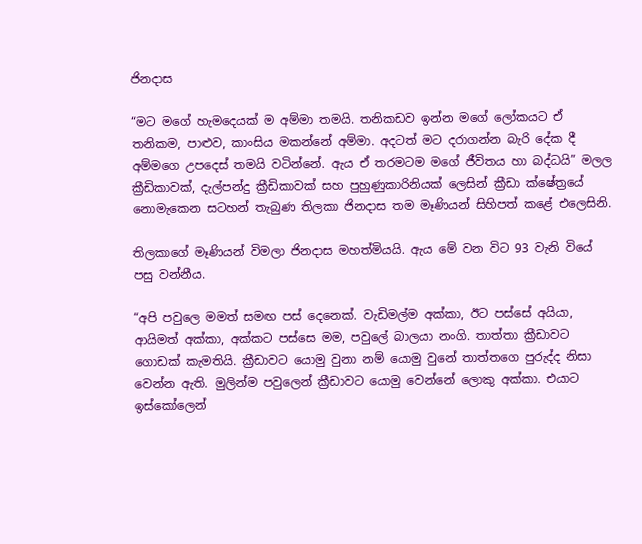ජිනදාස

“මට මගේ හැමදෙයක් ම අම්මා තමයි. තනිකඩව ඉන්න මගේ ලෝකයට ඒ තනිකම, පාළුව, කාංසිය මකන්නේ අම්මා. අදටත් මට දරාගන්න බැරි දේක දී අම්මගෙ උපදෙස් තමයි වටින්නේ. ඇය ඒ තරමටම මගේ ජීවිතය හා බද්ධයි” මලල ක්‍රීඩිකාවක්, දැල්පන්දු ක්‍රීඩිකාවක් සහ පුහුණුකාරිනියක් ලෙසින් ක්‍රීඩා ක්ෂේත්‍රයේ නොමැකෙන සටහන් තැබුණ තිලකා ජිනදාස තම මෑණියන් සිහිපත් කළේ එලෙසිනි.

තිලකාගේ මෑණියන් විමලා ජිනදාස මහත්මියයි. ඇය මේ වන විට 93 වැනි වියේ පසු වන්නීය.

“අපි පවුලෙ මමත් සමඟ පස් දෙනෙක්. වැඩිමල්ම අක්කා, ඊට පස්සේ අයියා, ආයිමත් අක්කා, අක්කට පස්සෙ මම, පවුලේ බාලයා නංගි. තාත්තා ක්‍රීඩාවට ගොඩක් කැමතියි. ක්‍රීඩාවට යොමු වුනා නම් යොමු වුනේ තාත්තගෙ පුරුද්ද නිසා වෙන්න ඇති. මුලින්ම පවුලෙන් ක්‍රීඩාවට යොමු වෙන්නේ ලොකු අක්කා. එයාට ඉස්කෝලෙන්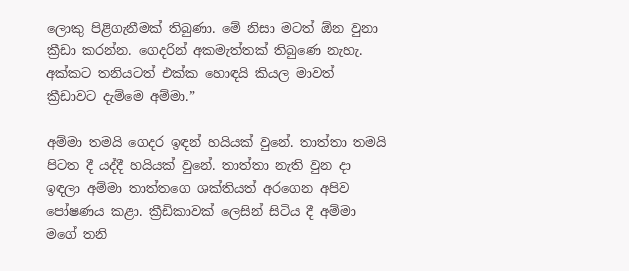ලොකු පිළිගැනීමක් තිබුණා. මේ නිසා මටත් ඕන වුනා ක්‍රීඩා කරන්න. ගෙදරින් අකමැත්තක් තිබුණෙ නැහැ. අක්කට තනියටත් එක්ක හොඳයි කියල මාවත් ක්‍රීඩාවට දැම්මෙ අම්මා.”

අම්මා තමයි ගෙදර ඉඳන් හයියක් වුනේ. තාත්තා තමයි පිටත දී යද්දී හයියක් වුනේ. තාත්තා නැති වුන දා ඉඳලා අම්මා තාත්තගෙ ශක්තියත් අරගෙන අපිව පෝෂණය කළා. ක්‍රීඩිකාවක් ලෙසින් සිටිය දී අම්මා මගේ තනි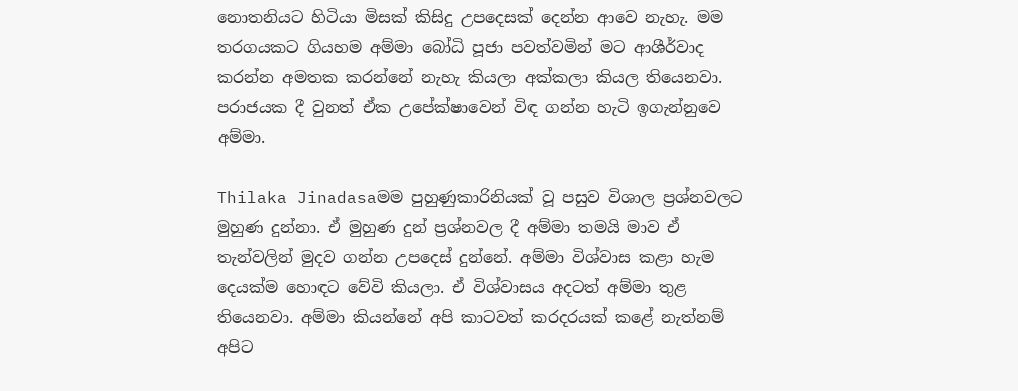නොතනියට හිටියා මිසක් කිසිදු උපදෙසක් දෙන්න ආවෙ නැහැ. මම තරගයකට ගියහම අම්මා බෝධි පූජා පවත්වමින් මට ආශීර්වාද කරන්න අමතක කරන්නේ නැහැ කියලා අක්කලා කියල තියෙනවා. පරාජයක දී වුනත් ඒක උපේක්ෂාවෙන් විඳ ගන්න හැටි ඉගැන්නුවෙ අම්මා.

Thilaka Jinadasaමම පුහුණුකාරිනියක් වූ පසුව විශාල ප්‍රශ්නවලට මුහුණ දුන්නා. ඒ මුහුණ දුන් ප්‍රශ්නවල දී අම්මා තමයි මාව ඒ තැන්වලින් මුදව ගන්න උපදෙස් දුන්නේ. අම්මා විශ්වාස කළා හැම දෙයක්ම හොඳට වේවි කියලා. ඒ විශ්වාසය අදටත් අම්මා තුළ තියෙනවා. අම්මා කියන්නේ අපි කාටවත් කරදරයක් කළේ නැත්නම් අපිට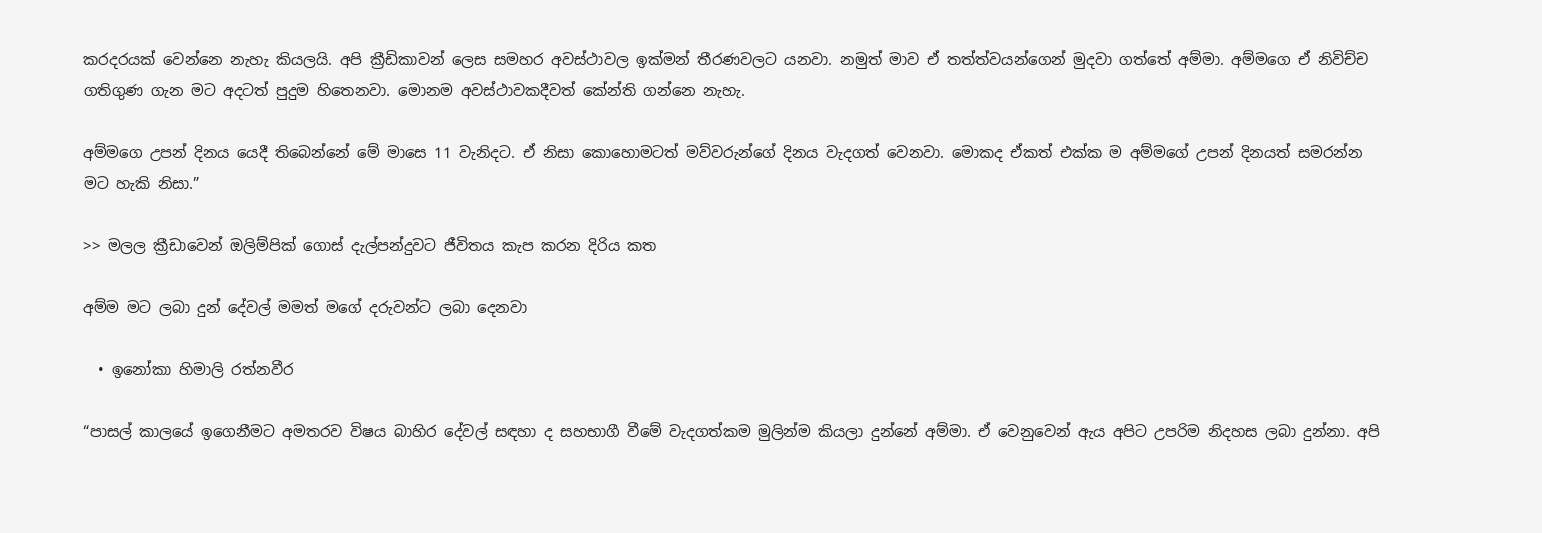කරදරයක් වෙන්නෙ නැහැ කියලයි. අපි ක්‍රීඩිකාවන් ලෙස සමහර අවස්ථාවල ඉක්මන් තීරණවලට යනවා. නමුත් මාව ඒ තත්ත්වයන්ගෙන් මුදවා ගත්තේ අම්මා. අම්මගෙ ඒ නිවිච්ච ගතිගුණ ගැන මට අදටත් පුදුම හිතෙනවා. මොනම අවස්ථාවකදීවත් කේන්ති ගන්නෙ නැහැ.

අම්මගෙ උපන් දිනය යෙදී තිබෙන්නේ මේ මාසෙ 11 වැනිදට. ඒ නිසා කොහොමටත් මව්වරුන්ගේ දිනය වැදගත් වෙනවා. මොකද ඒකත් එක්ක ම අම්මගේ උපන් දිනයත් සමරන්න මට හැකි නිසා.”

>> මලල ක්‍රීඩාවෙන් ඔලිම්පික් ගොස් දැල්පන්දුවට ජීවිතය කැප කරන දිරිය කත

අම්ම මට ලබා දුන් දේවල් මමත් මගේ දරුවන්ට ලබා දෙනවා

  • ඉනෝකා හිමාලි රත්නවීර

“පාසල් කාලයේ ඉගෙනීමට අමතරව විෂය බාහිර දේවල් සඳහා ද සහභාගී වීමේ වැදගත්කම මුලින්ම කියලා දුන්නේ අම්මා. ඒ වෙනුවෙන් ඇය අපිට උපරිම නිදහස ලබා දුන්නා. අපි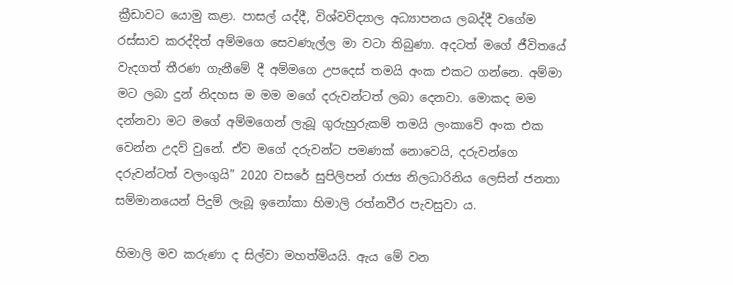ක්‍රීඩාවට යොමු කළා. පාසල් යද්දී, විශ්වවිද්‍යාල අධ්‍යාපනය ලබද්දී වගේම රස්සාව කරද්දිත් අම්මගෙ සෙවණැල්ල මා වටා තිබුණා. අදටත් මගේ ජීවිතයේ වැදගත් තීරණ ගැනීමේ දී අම්මගෙ උපදෙස් තමයි අංක එකට ගන්නෙ. අම්මා මට ලබා දුන් නිදහස ම මම මගේ දරුවන්ටත් ලබා දෙනවා. මොකද මම දන්නවා මට මගේ අම්මගෙන් ලැබූ ගුරුහුරුකම් තමයි ලංකාවේ අංක එක වෙන්න උදව් වුනේ. ඒව මගේ දරුවන්ට පමණක් නොවෙයි, දරුවන්ගෙ දරුවන්ටත් වලංගුයි” 2020 වසරේ සුපිලිපන් රාජ්‍ය නිලධාරිනිය ලෙසින් ජනතා සම්මානයෙන් පිදුම් ලැබූ ඉනෝකා හිමාලි රත්නවීර පැවසුවා ය.

හිමාලි මව කරුණා ද සිල්වා මහත්මියයි. ඇය මේ වන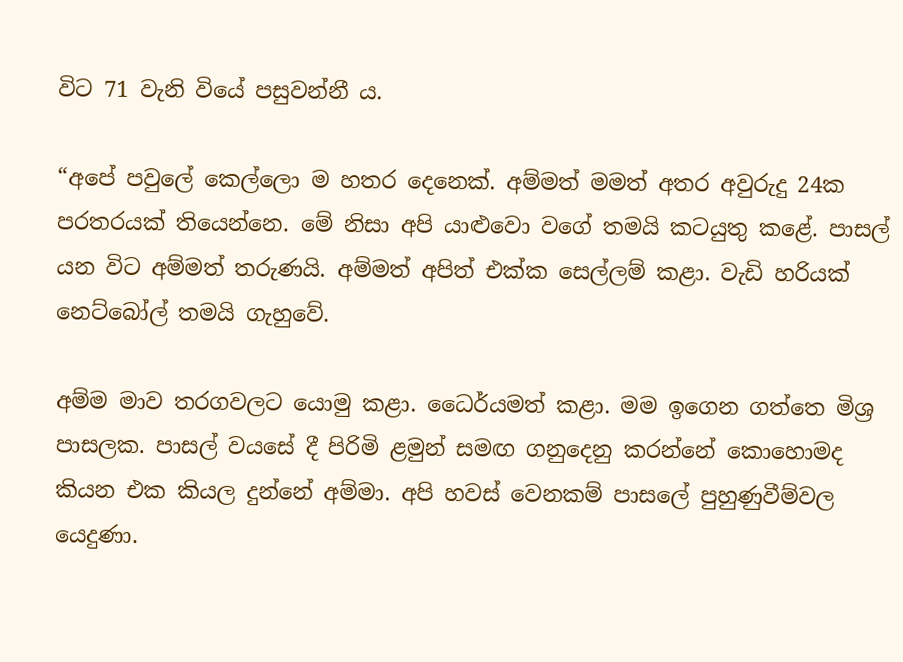විට 71 වැනි වියේ පසුවන්නී ය.

“අපේ පවුලේ කෙල්ලො ම හතර දෙනෙක්. අම්මත් මමත් අතර අවුරුදු 24ක පරතරයක් තියෙන්නෙ. මේ නිසා අපි යාළුවො වගේ තමයි කටයුතු කළේ. පාසල් යන විට අම්මත් තරුණයි. අම්මත් අපිත් එක්ක සෙල්ලම් කළා. වැඩි හරියක් නෙට්බෝල් තමයි ගැහුවේ.

අම්ම මාව තරගවලට යොමු කළා. ධෛර්යමත් කළා. මම ඉගෙන ගත්තෙ මිශ්‍ර පාසලක. පාසල් වයසේ දී පිරිමි ළමුන් සමඟ ගනුදෙනු කරන්නේ කොහොමද කියන එක කියල දුන්නේ අම්මා. අපි හවස් වෙනකම් පාසලේ පුහුණුවීම්වල යෙදුණා.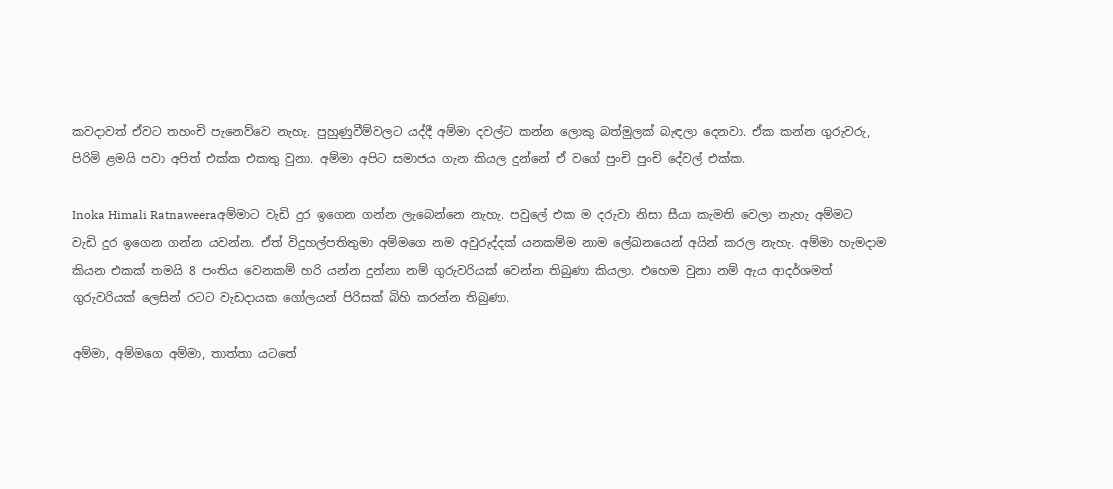කවදාවත් ඒවට තහංචි පැනෙව්වෙ නැහැ. පුහුණුවීම්වලට යද්දී අම්මා දවල්ට කන්න ලොකු බත්මුලක් බැඳලා දෙනවා. ඒක කන්න ගුරුවරු, පිරිමි ළමයි පවා අපිත් එක්ක එකතු වුනා. අම්මා අපිට සමාජය ගැන කියල දුන්නේ ඒ වගේ පුංචි පුංචි දේවල් එක්ක.

Inoka Himali Ratnaweeraඅම්මාට වැඩි දුර ඉගෙන ගන්න ලැබෙන්නෙ නැහැ. පවුලේ එක ම දරුවා නිසා සීයා කැමති වෙලා නැහැ අම්මට වැඩි දුර ඉගෙන ගන්න යවන්න. ඒත් විදුහල්පතිතුමා අම්මගෙ නම අවුරුද්දක් යනකම්ම නාම ලේඛනයෙන් අයින් කරල නැහැ. අම්මා හැමදාම කියන එකක් තමයි 8 පංතිය වෙනකම් හරි යන්න දුන්නා නම් ගුරුවරියක් වෙන්න තිබුණා කියලා. එහෙම වුනා නම් ඇය ආදර්ශමත් ගුරුවරියක් ලෙසින් රටට වැඩදායක ගෝලයන් පිරිසක් බිහි කරන්න තිබුණා.

අම්මා, අම්මගෙ අම්මා, තාත්තා යටතේ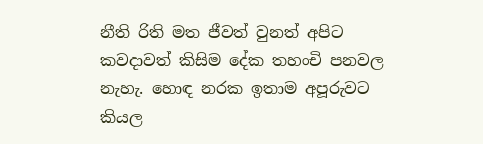නීති රිති මත ජීවත් වුනත් අපිට කවදාවත් කිසිම දේක තහංචි පනවල නැහැ. හොඳ නරක ඉතාම අපූරුවට කියල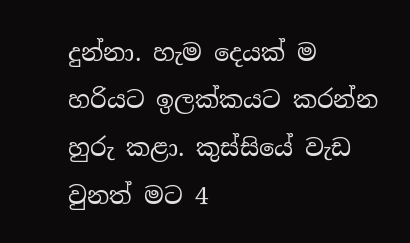දුන්නා. හැම දෙයක් ම හරියට ඉලක්කයට කරන්න හුරු කළා. කුස්සියේ වැඩ වුනත් මට 4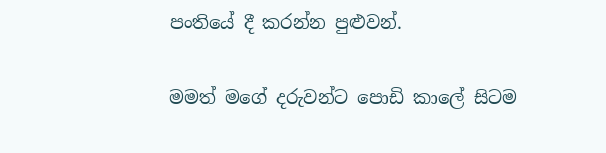පංතියේ දී කරන්න පුළුවන්.

මමත් මගේ දරුවන්ට පොඩි කාලේ සිටම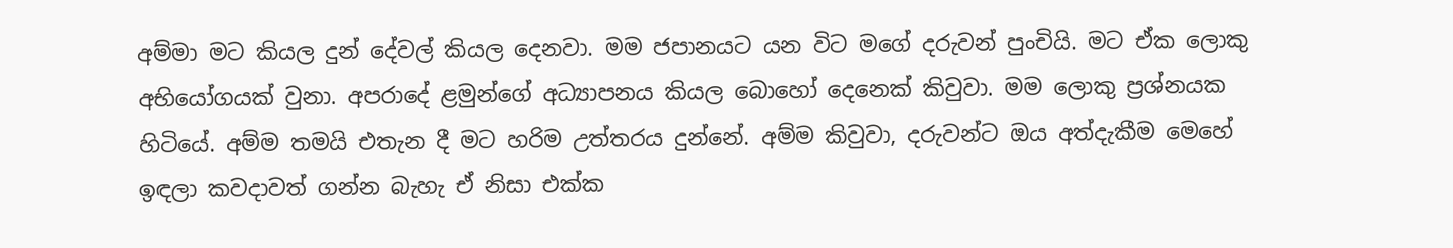අම්මා මට කියල දුන් දේවල් කියල දෙනවා. මම ජපානයට යන විට මගේ දරුවන් පුංචියි. මට ඒක ලොකු අභියෝගයක් වුනා. අපරාදේ ළමුන්ගේ අධ්‍යාපනය කියල බොහෝ දෙනෙක් කිවුවා. මම ලොකු ප්‍රශ්නයක හිටියේ. අම්ම තමයි එතැන දී මට හරිම උත්තරය දුන්නේ. අම්ම කිවුවා, දරුවන්ට ඔය අත්දැකීම මෙහේ ඉඳලා කවදාවත් ගන්න බැහැ ඒ නිසා එක්ක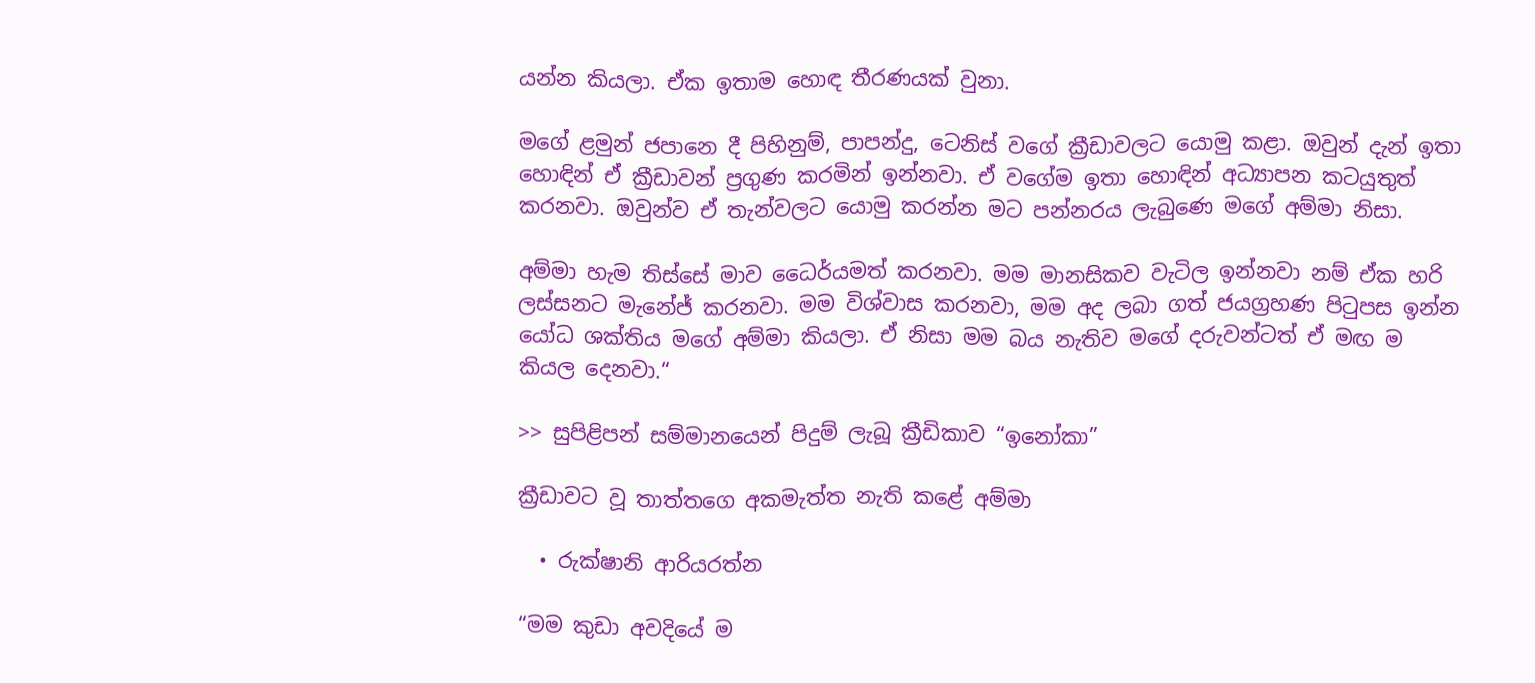යන්න කියලා. ඒක ඉතාම හොඳ තීරණයක් වුනා.

මගේ ළමුන් ජපානෙ දී පිහිනුම්, පාපන්දු, ටෙනිස් වගේ ක්‍රීඩාවලට යොමු කළා. ඔවුන් දැන් ඉතා හොඳින් ඒ ක්‍රීඩාවන් ප්‍රගුණ කරමින් ඉන්නවා. ඒ වගේම ඉතා හොඳින් අධ්‍යාපන කටයුතුත් කරනවා. ඔවුන්ව ඒ තැන්වලට යොමු කරන්න මට පන්නරය ලැබුණෙ මගේ අම්මා නිසා.

අම්මා හැම තිස්සේ මාව ධෛර්යමත් කරනවා. මම මානසිකව වැටිල ඉන්නවා නම් ඒක හරි ලස්සනට මැනේජ් කරනවා. මම විශ්වාස කරනවා, මම අද ලබා ගත් ජයග්‍රහණ පිටුපස ඉන්න යෝධ ශක්තිය මගේ අම්මා කියලා. ඒ නිසා මම බය නැතිව මගේ දරුවන්ටත් ඒ මඟ ම කියල දෙනවා.“

>> සුපිළිපන් සම්මානයෙන් පිදුම් ලැබූ ක්‍රීඩිකාව “ඉනෝකා”

ක්‍රීඩාවට වූ තාත්තගෙ අකමැත්ත නැති කළේ අම්මා

  • රුක්ෂානි ආරියරත්න

“මම කුඩා අවදියේ ම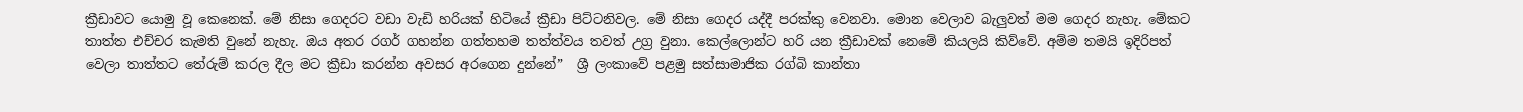ක්‍රීඩාවට යොමු වූ කෙනෙක්. මේ නිසා ගෙදරට වඩා වැඩි හරියක් හිටියේ ක්‍රීඩා පිට්ටනිවල. මේ නිසා ගෙදර යද්දී පරක්කු වෙනවා. මොන වෙලාව බැලුවත් මම ගෙදර නැහැ. මේකට තාත්ත එච්චර කැමති වුනේ නැහැ. ඔය අතර රගර් ගහන්න ගත්තහම තත්ත්වය තවත් උග්‍ර වුනා. කෙල්ලොන්ට හරි යන ක්‍රීඩාවක් නෙමේ කියලයි කිව්වේ. අම්ම තමයි ඉදිරිපත් වෙලා තාත්තට තේරුම් කරල දීල මට ක්‍රීඩා කරන්න අවසර අරගෙන දුන්නේ”  ශ්‍රී ලංකාවේ පළමු සත්සාමාජික රග්බි කාන්තා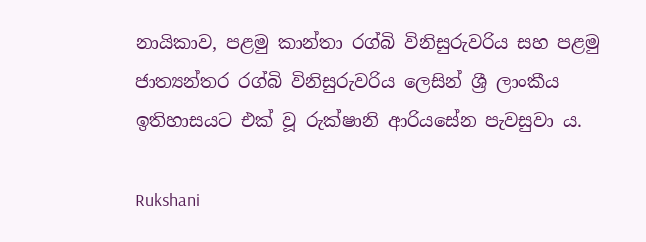නායිකාව, පළමු කාන්තා රග්බි විනිසුරුවරිය සහ පළමු ජාත්‍යන්තර රග්බි විනිසුරුවරිය ලෙසින් ශ්‍රී ලාංකීය ඉතිහාසයට එක් වූ රුක්ෂානි ආරියසේන පැවසුවා ය.

Rukshani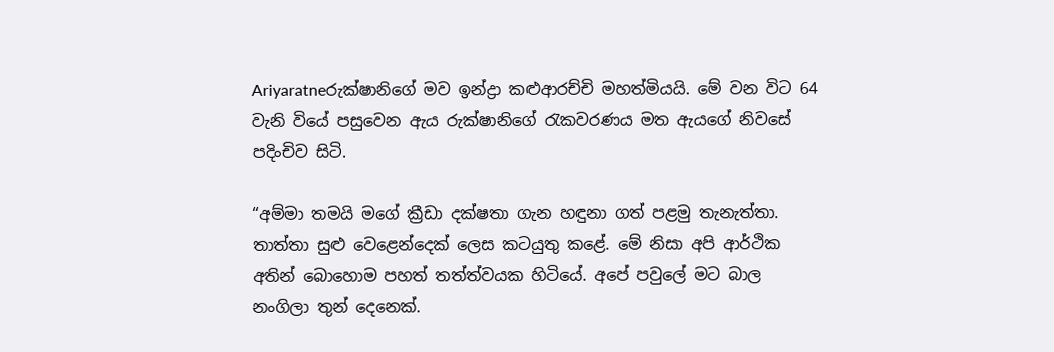Ariyaratneරුක්ෂානිගේ මව ඉන්ද්‍රා කළුආරච්චි මහත්මියයි. මේ වන විට 64 වැනි වියේ පසුවෙන ඇය රුක්ෂානිගේ රැකවරණය මත ඇයගේ නිවසේ පදිංචිව සිටි.

“අම්මා තමයි මගේ ක්‍රීඩා දක්ෂතා ගැන හඳුනා ගත් පළමු තැනැත්තා. තාත්තා සුළු වෙළෙන්දෙක් ලෙස කටයුතු කළේ. මේ නිසා අපි ආර්ථික අතින් බොහොම පහත් තත්ත්වයක හිටියේ. අපේ පවුලේ මට බාල නංගිලා තුන් දෙනෙක්.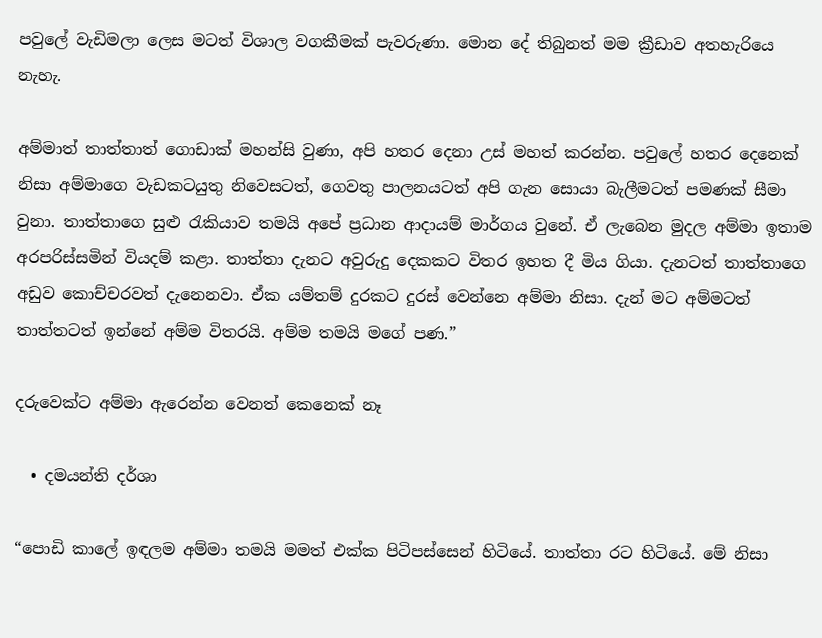පවුලේ වැඩිමලා ලෙස මටත් විශාල වගකීමක් පැවරුණා. මොන දේ තිබුනත් මම ක්‍රීඩාව අතහැරියෙ නැහැ.

අම්මාත් තාත්තාත් ගොඩාක් මහන්සි වුණා, අපි හතර දෙනා උස් මහත් කරන්න. පවුලේ හතර දෙනෙක් නිසා අම්මාගෙ වැඩකටයුතු නිවෙසටත්, ගෙවතු පාලනයටත් අපි ගැන සොයා බැලීමටත් පමණක් සීමා වුනා. තාත්තාගෙ සුළු රැකියාව තමයි අපේ ප්‍රධාන ආදායම් මාර්ගය වුනේ. ඒ ලැබෙන මුදල අම්මා ඉතාම අරපරිස්සමින් වියදම් කළා. තාත්තා දැනට අවුරුදු දෙකකට විතර ඉහත දී මිය ගියා. දැනටත් තාත්තාගෙ අඩුව කොච්චරවත් දැනෙනවා. ඒක යම්තම් දුරකට දුරස් වෙන්නෙ අම්මා නිසා. දැන් මට අම්මටත් තාත්තටත් ඉන්නේ අම්ම විතරයි. අම්ම තමයි මගේ පණ.”

දරුවෙක්ට අම්මා ඇරෙන්න වෙනත් කෙනෙක් නෑ

  • දමයන්ති දර්ශා

“පොඩි කාලේ ඉඳලම අම්මා තමයි මමත් එක්ක පිටිපස්සෙන් හිටියේ. තාත්තා රට හිටියේ. මේ නිසා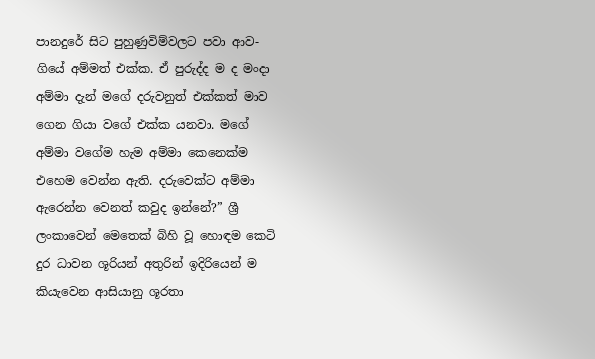පානදුරේ සිට පුහුණුවිම්වලට පවා ආව-ගියේ අම්මත් එක්ක. ඒ පුරුද්ද ම ද මංදා අම්මා දැන් මගේ දරුවනුත් එක්කත් මාව ගෙන ගියා වගේ එක්ක යනවා. මගේ අම්මා වගේම හැම අම්මා කෙනෙක්ම එහෙම වෙන්න ඇති. දරුවෙක්ට අම්මා ඇරෙන්න වෙනත් කවුද ඉන්නේ?” ශ්‍රී ලංකාවෙන් මෙතෙක් බිහි වූ හොඳම කෙටි දුර ධාවන ශූරියන් අතුරින් ඉදිරියෙන් ම කියැවෙන ආසියානු ශූරතා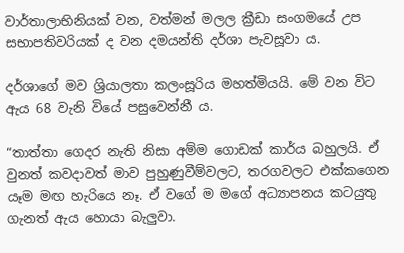වාර්තාලාභිනියක් වන, වත්මන් මලල ක්‍රීඩා සංගමයේ උප සභාපතිවරියක් ද වන දමයන්ති දර්ශා පැවසූවා ය.

දර්ශාගේ මව ශ්‍රියාලතා කලංසූරිය මහත්මියයි. මේ වන විට ඇය 68 වැනි වියේ පසුවෙන්නී ය.

“තාත්තා ගෙදර නැති නිසා අම්ම ගොඩක් කාර්ය බහුලයි. ඒ වුනත් කවදාවත් මාව පුහුණුවීම්වලට, තරගවලට එක්කගෙන යෑම මඟ හැරියෙ නෑ. ඒ වගේ ම මගේ අධ්‍යාපනය කටයුතු ගැනත් ඇය හොයා බැලුවා.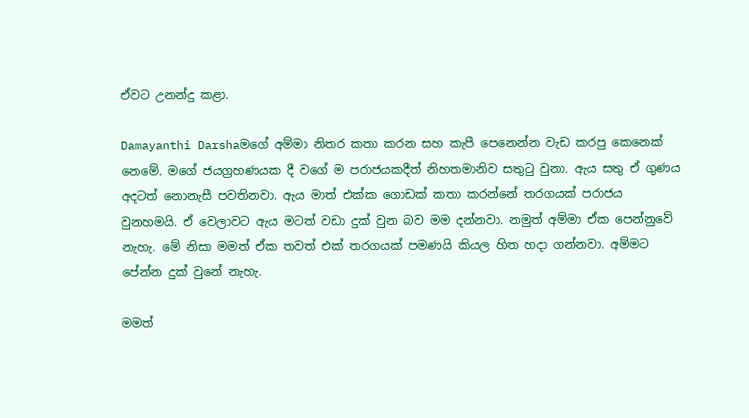ඒවට උනන්දු කළා.

Damayanthi Darshaමගේ අම්මා නිතර කතා කරන සහ කැපී පෙනෙන්න වැඩ කරපු කෙනෙක් නෙමේ. මගේ ජයග්‍රහණයක දී වගේ ම පරාජයකදීත් නිහතමානිව සතුටු වුනා. ඇය සතු ඒ ගුණය අදටත් නොනැසී පවතිනවා. ඇය මාත් එක්ක ගොඩක් කතා කරන්නේ තරගයක් පරාජය වුනහමයි. ඒ වෙලාවට ඇය මටත් වඩා දුක් වුන බව මම දන්නවා. නමුත් අම්මා ඒක පෙන්නුවේ නැහැ. මේ නිසා මමත් ඒක තවත් එක් තරගයක් පමණයි කියල හිත හදා ගන්නවා. අම්මට පේන්න දුක් වුනේ නැහැ.

මමත්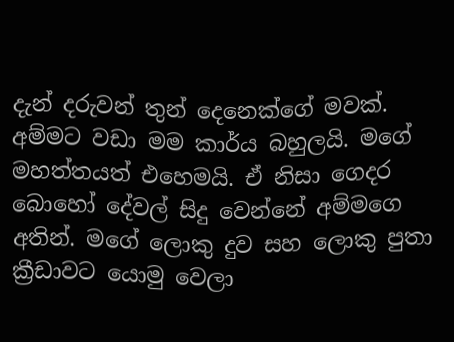දැන් දරුවන් තුන් දෙනෙක්ගේ මවක්. අම්මට වඩා මම කාර්ය බහුලයි. මගේ මහත්තයත් එහෙමයි. ඒ නිසා ගෙදර බොහෝ දේවල් සිදු වෙන්නේ අම්මගෙ අතින්. මගේ ලොකු දුව සහ ලොකු පුතා ක්‍රීඩාවට යොමු වෙලා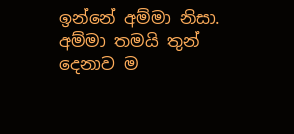ඉන්නේ අම්මා නිසා. අම්මා තමයි තුන් දෙනාව ම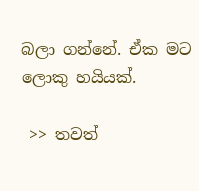බලා ගන්නේ. ඒක මට ලොකු හයියක්.

 >> තවත්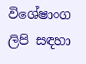විශේෂාංග ලිපි සඳහා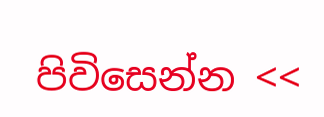පිවිසෙන්න <<